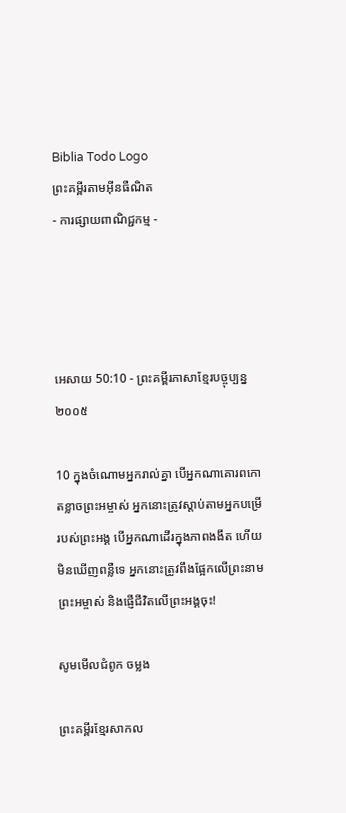Biblia Todo Logo
ព្រះគម្ពីរតាមអ៊ីនធឺណិត
- ការផ្សាយពាណិជ្ជកម្ម -




អេសាយ 50:10 - ព្រះគម្ពីរភាសាខ្មែរបច្ចុប្បន្ន ២០០៥

10 ក្នុងចំណោមអ្នករាល់គ្នា បើអ្នកណាគោរពកោតខ្លាចព្រះ‌អម្ចាស់ អ្នកនោះត្រូវស្ដាប់តាមអ្នកបម្រើរបស់ព្រះអង្គ បើអ្នកណាដើរក្នុងភាពងងឹត ហើយមិនឃើញពន្លឺទេ អ្នកនោះត្រូវពឹងផ្អែកលើព្រះ‌នាមព្រះ‌អម្ចាស់ និងផ្ញើជីវិតលើព្រះអង្គចុះ!

សូមមើលជំពូក ចម្លង

ព្រះគម្ពីរខ្មែរសាកល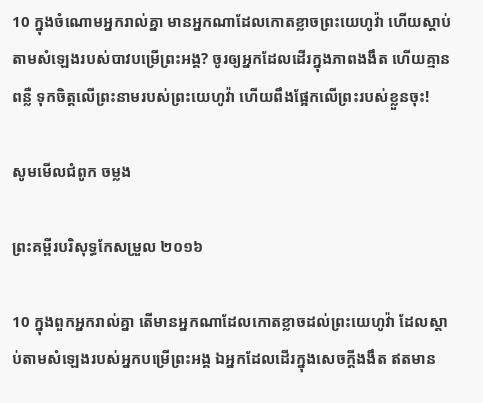10 ក្នុងចំណោមអ្នករាល់គ្នា មានអ្នកណាដែលកោតខ្លាចព្រះយេហូវ៉ា ហើយស្ដាប់តាមសំឡេងរបស់បាវបម្រើព្រះអង្គ? ចូរឲ្យអ្នកដែលដើរក្នុងភាពងងឹត ហើយគ្មានពន្លឺ ទុកចិត្តលើព្រះនាមរបស់ព្រះយេហូវ៉ា ហើយពឹងផ្អែកលើព្រះរបស់ខ្លួនចុះ!

សូមមើលជំពូក ចម្លង

ព្រះគម្ពីរបរិសុទ្ធកែសម្រួល ២០១៦

10 ក្នុងពួកអ្នករាល់គ្នា តើមានអ្នកណាដែលកោតខ្លាចដល់ព្រះ‌យេហូវ៉ា ដែលស្តាប់តាមសំឡេងរបស់អ្នកបម្រើព្រះ‌អង្គ ឯអ្នកដែលដើរក្នុងសេចក្ដីងងឹត ឥតមាន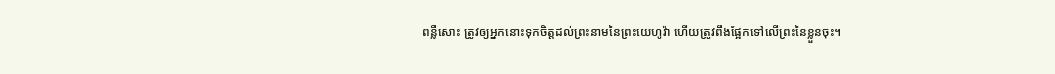ពន្លឺសោះ ត្រូវឲ្យអ្នកនោះទុកចិត្តដល់ព្រះ‌នាមនៃព្រះ‌យេហូវ៉ា ហើយត្រូវពឹងផ្អែកទៅលើព្រះនៃខ្លួនចុះ។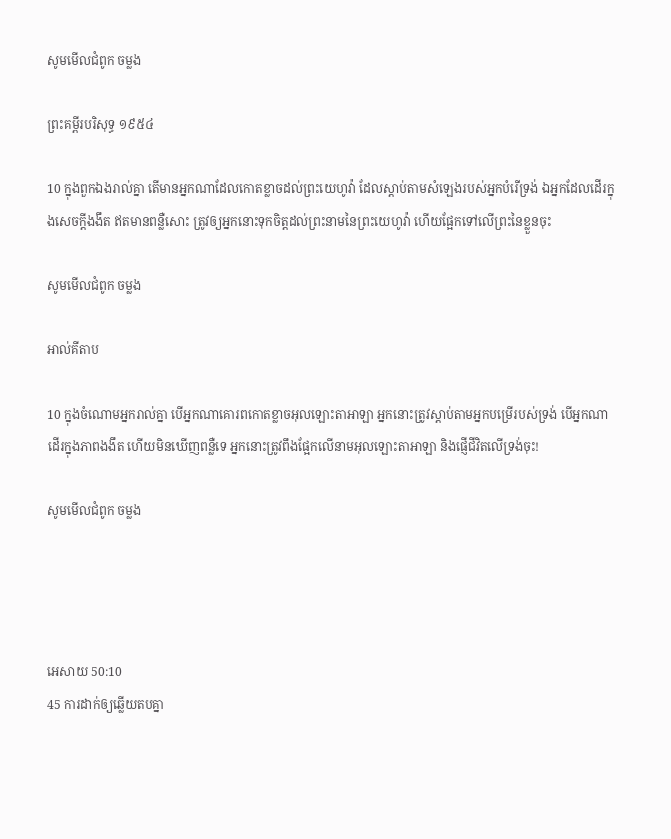សូមមើលជំពូក ចម្លង

ព្រះគម្ពីរបរិសុទ្ធ ១៩៥៤

10 ក្នុងពួកឯងរាល់គ្នា តើមានអ្នកណាដែលកោត‌ខ្លាចដល់ព្រះ‌យេហូវ៉ា ដែលស្តាប់តាមសំឡេងរបស់អ្នកបំរើទ្រង់ ឯអ្នកដែលដើរក្នុងសេចក្ដីងងឹត ឥតមានពន្លឺសោះ ត្រូវឲ្យអ្នកនោះទុកចិត្តដល់ព្រះ‌នាមនៃព្រះ‌យេហូវ៉ា ហើយផ្អែកទៅលើព្រះនៃខ្លួនចុះ

សូមមើលជំពូក ចម្លង

អាល់គីតាប

10 ក្នុងចំណោមអ្នករាល់គ្នា បើអ្នកណាគោរពកោតខ្លាចអុលឡោះ‌តាអាឡា អ្នកនោះត្រូវស្ដាប់តាមអ្នកបម្រើរបស់ទ្រង់ បើអ្នកណាដើរក្នុងភាពងងឹត ហើយមិនឃើញពន្លឺទេ អ្នកនោះត្រូវពឹងផ្អែកលើនាមអុលឡោះ‌តាអាឡា និងផ្ញើជីវិតលើទ្រង់ចុះ!

សូមមើលជំពូក ចម្លង




អេសាយ 50:10
45 ការដាក់ឲ្យឆ្លើយតបគ្នា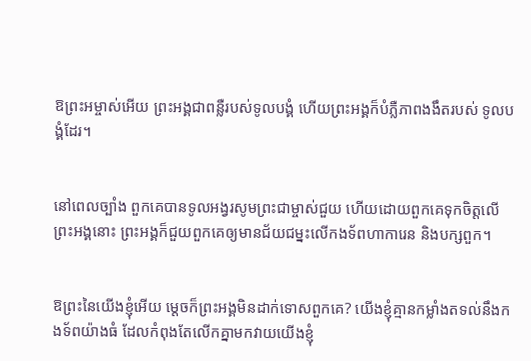ឱព្រះ‌អម្ចាស់អើយ ព្រះអង្គជាពន្លឺរបស់ទូលបង្គំ ហើយព្រះអង្គក៏បំភ្លឺភាពងងឹតរបស់ ទូលបង្គំដែរ។


នៅពេលច្បាំង ពួកគេបានទូល‌អង្វរសូមព្រះ‌ជាម្ចាស់ជួយ ហើយដោយពួកគេទុកចិត្តលើព្រះអង្គនោះ ព្រះអង្គក៏ជួយពួកគេឲ្យមានជ័យ‌ជម្នះលើកង‌ទ័ពហាកា‌រេន និងបក្សពួក។


ឱព្រះនៃយើងខ្ញុំអើយ ម្ដេចក៏ព្រះអង្គមិនដាក់ទោសពួកគេ? យើងខ្ញុំគ្មានកម្លាំងតទល់នឹងកង‌ទ័ពយ៉ាងធំ ដែលកំពុងតែលើកគ្នាមកវាយយើងខ្ញុំ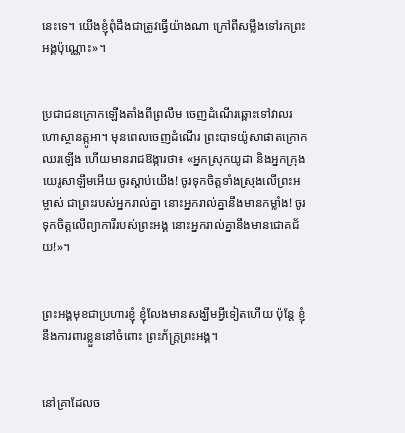នេះទេ។ យើងខ្ញុំពុំដឹងជាត្រូវធ្វើយ៉ាងណា ក្រៅពីសម្លឹងទៅរកព្រះអង្គប៉ុណ្ណោះ»។


ប្រជា‌ជនក្រោកឡើងតាំងពីព្រលឹម ចេញដំណើរឆ្ពោះទៅវាលរហោ‌ស្ថានត្កូអា។ មុនពេលចេញដំណើរ ព្រះ‌បាទយ៉ូសា‌ផាតក្រោកឈរឡើង ហើយមានរាជ‌ឱង្ការថា៖ «អ្នកស្រុកយូដា និងអ្នកក្រុងយេរូ‌សាឡឹមអើយ ចូរស្ដាប់យើង! ចូរទុកចិត្តទាំងស្រុងលើព្រះ‌អម្ចាស់ ជាព្រះរបស់អ្នករាល់គ្នា នោះអ្នករាល់គ្នានឹងមានកម្លាំង! ចូរទុកចិត្តលើព្យាកា‌រីរបស់ព្រះអង្គ នោះអ្នករាល់គ្នានឹងមានជោគជ័យ!»។


ព្រះអង្គមុខជាប្រហារខ្ញុំ ខ្ញុំលែងមានសង្ឃឹមអ្វីទៀតហើយ ប៉ុន្តែ ខ្ញុំនឹងការពារខ្លួននៅចំពោះ ព្រះ‌ភ័ក្ត្រព្រះអង្គ។


នៅគ្រាដែលច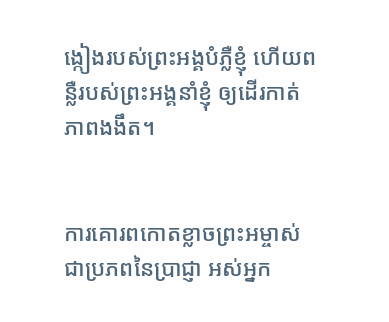ង្កៀងរបស់ព្រះអង្គបំភ្លឺខ្ញុំ ហើយពន្លឺរបស់ព្រះអង្គនាំខ្ញុំ ឲ្យដើរកាត់ភាពងងឹត។


ការគោរពកោតខ្លាចព្រះ‌អម្ចាស់ ជាប្រភពនៃប្រាជ្ញា អស់អ្នក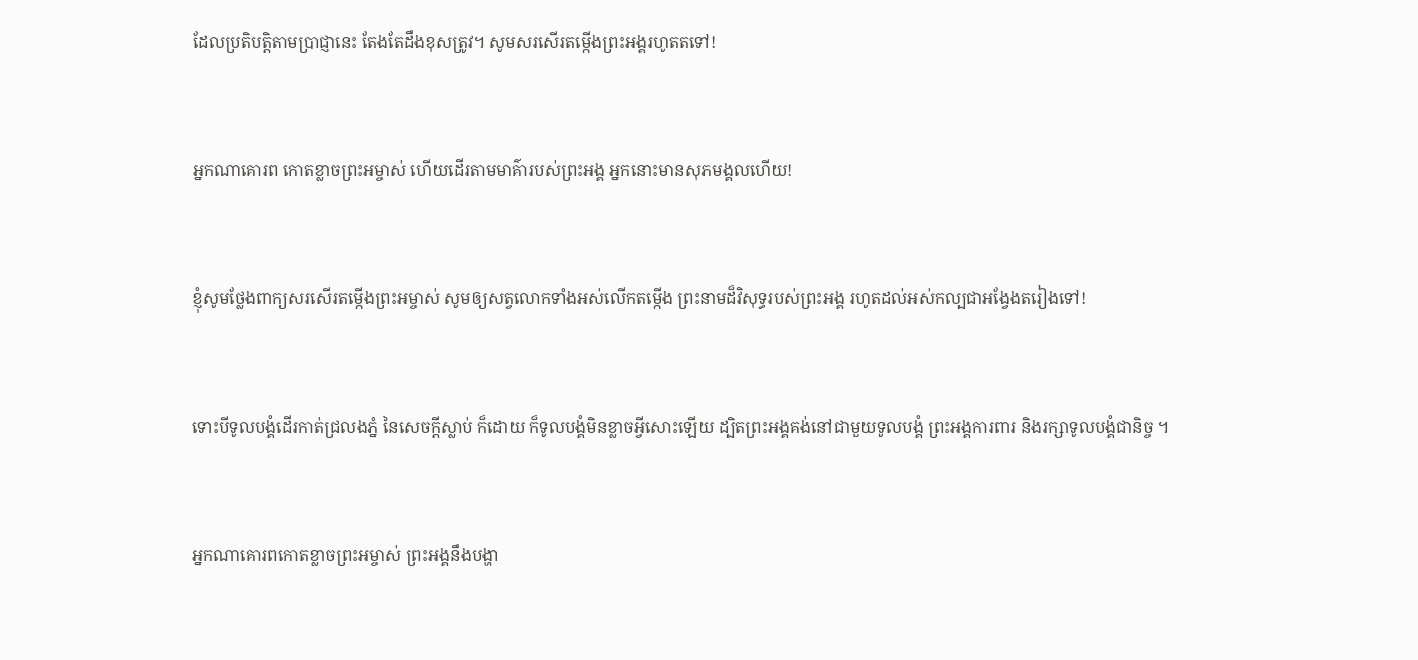ដែលប្រតិបត្តិតាមប្រាជ្ញានេះ តែងតែដឹងខុសត្រូវ។ សូមសរសើរតម្កើងព្រះអង្គរហូតតទៅ!


អ្នកណាគោរព កោតខ្លាចព្រះ‌អម្ចាស់ ហើយដើរតាមមាគ៌ារបស់ព្រះអង្គ អ្នកនោះមានសុភមង្គលហើយ!


ខ្ញុំសូមថ្លែងពាក្យសរសើរតម្កើងព្រះ‌អម្ចាស់ សូមឲ្យសត្វលោកទាំងអស់លើកតម្កើង ព្រះ‌នាមដ៏វិសុទ្ធរបស់ព្រះអង្គ រហូតដល់អស់‌កល្បជាអង្វែងតរៀងទៅ!


ទោះបីទូលបង្គំដើរកាត់ជ្រលងភ្នំ នៃសេចក្ដីស្លាប់ ក៏ដោយ ក៏ទូលបង្គំមិនខ្លាចអ្វីសោះឡើយ ដ្បិតព្រះអង្គគង់នៅជាមួយទូលបង្គំ ព្រះអង្គការពារ និងរក្សាទូលបង្គំជានិច្ច ។


អ្នកណាគោរពកោតខ្លាចព្រះ‌អម្ចាស់ ព្រះអង្គនឹងបង្ហា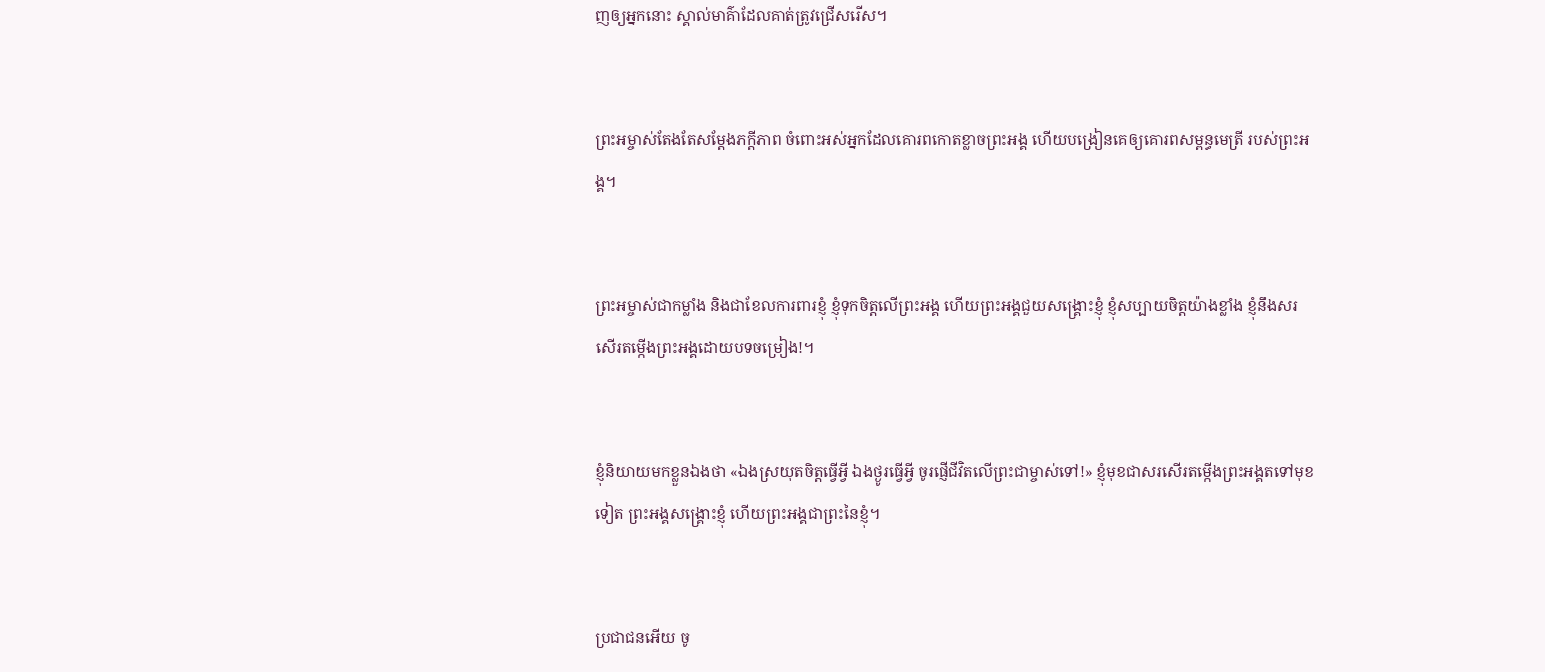ញឲ្យអ្នកនោះ ស្គាល់មាគ៌ាដែលគាត់ត្រូវជ្រើសរើស។


ព្រះ‌អម្ចាស់តែងតែសម្តែងភក្ដី‌ភាព ចំពោះអស់អ្នកដែលគោរពកោតខ្លាចព្រះអង្គ ហើយបង្រៀនគេឲ្យគោរពសម្ពន្ធ‌មេត្រី របស់ព្រះអង្គ។


ព្រះ‌អម្ចាស់ជាកម្លាំង និងជាខែលការពារខ្ញុំ ខ្ញុំទុកចិត្តលើព្រះអង្គ ហើយព្រះអង្គជួយសង្គ្រោះខ្ញុំ ខ្ញុំសប្បាយចិត្តយ៉ាងខ្លាំង ខ្ញុំនឹងសរសើរតម្កើងព្រះអង្គដោយបទចម្រៀង!។


ខ្ញុំនិយាយមកខ្លួនឯងថា «ឯងស្រយុតចិត្តធ្វើអ្វី ឯងថ្ងូរធ្វើអ្វី ចូរផ្ញើជីវិតលើព្រះ‌ជាម្ចាស់ទៅ!» ខ្ញុំមុខជាសរសើរតម្កើងព្រះអង្គតទៅមុខទៀត ព្រះអង្គសង្គ្រោះខ្ញុំ ហើយព្រះអង្គជាព្រះនៃខ្ញុំ។


ប្រជា‌ជនអើយ ចូ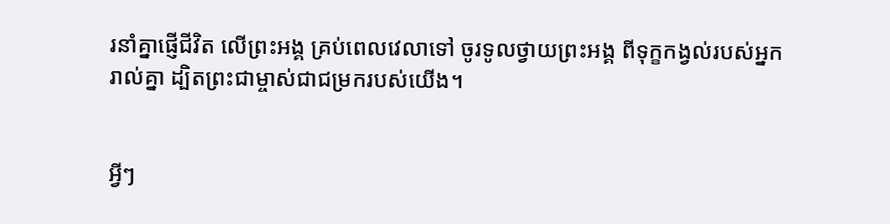រនាំគ្នាផ្ញើជីវិត លើព្រះអង្គ គ្រប់ពេលវេលាទៅ ចូរទូលថ្វាយព្រះអង្គ ពីទុក្ខកង្វល់របស់អ្នករាល់គ្នា ដ្បិតព្រះ‌ជាម្ចាស់ជាជម្រករបស់យើង។


អ្វីៗ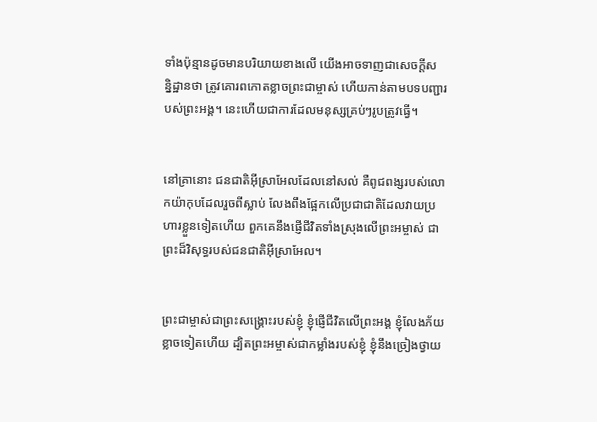ទាំងប៉ុន្មានដូចមានបរិយាយខាងលើ យើងអាចទាញជាសេចក្ដីសន្និ‌ដ្ឋានថា ត្រូវគោរពកោតខ្លាចព្រះ‌ជាម្ចាស់ ហើយកាន់តាមបទ‌បញ្ជារបស់ព្រះអង្គ។ នេះហើយជាការដែលមនុស្សគ្រប់ៗរូបត្រូវធ្វើ។


នៅគ្រានោះ ជន‌ជាតិអ៊ីស្រា‌អែលដែលនៅសល់ គឺពូជ‌ពង្សរបស់លោកយ៉ាកុបដែលរួចពីស្លាប់ លែងពឹងផ្អែកលើប្រជា‌ជាតិដែលវាយប្រហារខ្លួនទៀតហើយ ពួកគេនឹងផ្ញើជីវិតទាំងស្រុងលើព្រះ‌អម្ចាស់ ជាព្រះដ៏វិសុទ្ធរបស់ជន‌ជាតិអ៊ីស្រា‌អែល។


ព្រះ‌ជាម្ចាស់ជាព្រះ‌សង្គ្រោះរបស់ខ្ញុំ ខ្ញុំផ្ញើជីវិតលើព្រះអង្គ ខ្ញុំលែងភ័យខ្លាចទៀតហើយ ដ្បិតព្រះ‌អម្ចាស់ជាកម្លាំងរបស់ខ្ញុំ ខ្ញុំនឹងច្រៀងថ្វាយ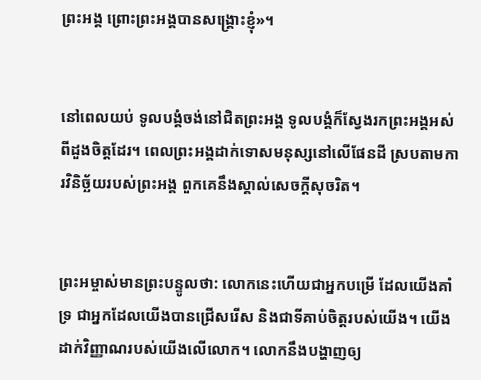ព្រះអង្គ ព្រោះព្រះអង្គបានសង្គ្រោះខ្ញុំ»។


នៅពេលយប់ ទូលបង្គំចង់នៅជិតព្រះអង្គ ទូលបង្គំក៏ស្វែងរកព្រះអង្គអស់ពីដួងចិត្តដែរ។ ពេលព្រះអង្គដាក់ទោសមនុស្សនៅលើផែនដី ស្របតាមការវិនិច្ឆ័យរបស់ព្រះអង្គ ពួកគេនឹងស្គាល់សេចក្ដីសុចរិត។


ព្រះ‌អម្ចាស់មានព្រះ‌បន្ទូលថា: លោកនេះហើយជាអ្នកបម្រើ ដែលយើងគាំទ្រ ជាអ្នកដែលយើងបានជ្រើសរើស និងជាទីគាប់ចិត្តរបស់យើង។ យើងដាក់វិញ្ញាណរបស់យើងលើលោក។ លោកនឹងបង្ហាញឲ្យ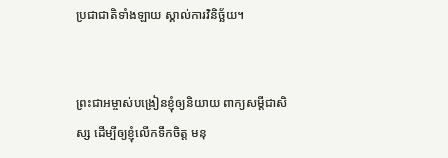ប្រជា‌ជាតិទាំង‌ឡាយ ស្គាល់ការវិនិច្ឆ័យ។


ព្រះ‌ជា‌អម្ចាស់បង្រៀនខ្ញុំឲ្យនិយាយ ពាក្យសម្ដីជាសិស្ស ដើម្បីឲ្យខ្ញុំលើកទឹកចិត្ត មនុ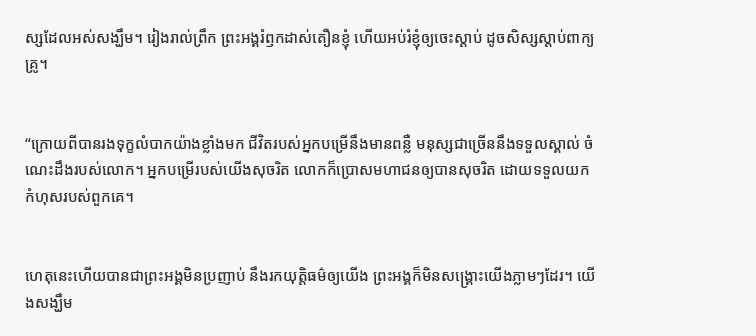ស្សដែលអស់សង្ឃឹម។ រៀងរាល់ព្រឹក ព្រះអង្គរំឭកដាស់‌តឿនខ្ញុំ ហើយអប់រំខ្ញុំឲ្យចេះស្ដាប់ ដូចសិស្សស្ដាប់ពាក្យគ្រូ។


“ក្រោយពីបានរងទុក្ខលំបាកយ៉ាងខ្លាំងមក ជីវិតរបស់អ្នកបម្រើនឹងមានពន្លឺ មនុស្សជាច្រើននឹងទទួលស្គាល់ ចំណេះដឹងរបស់លោក។ អ្នកបម្រើរបស់យើងសុចរិត លោកក៏ប្រោសមហា‌ជនឲ្យបានសុចរិត ដោយទទួលយកកំហុសរបស់ពួកគេ។


ហេតុនេះហើយបានជាព្រះអង្គមិនប្រញាប់ នឹងរកយុត្តិធម៌ឲ្យយើង ព្រះអង្គក៏មិនសង្គ្រោះយើងភ្លាមៗដែរ។ យើងសង្ឃឹម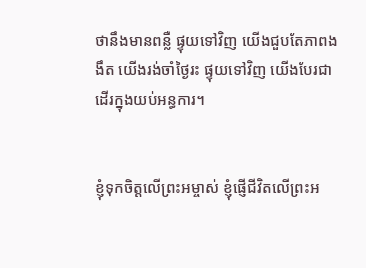ថានឹងមានពន្លឺ ផ្ទុយទៅវិញ យើងជួបតែភាពងងឹត យើងរង់‌ចាំថ្ងៃរះ ផ្ទុយទៅវិញ យើងបែរជាដើរក្នុងយប់អន្ធការ។


ខ្ញុំទុកចិត្តលើព្រះ‌អម្ចាស់ ខ្ញុំផ្ញើជីវិតលើព្រះអ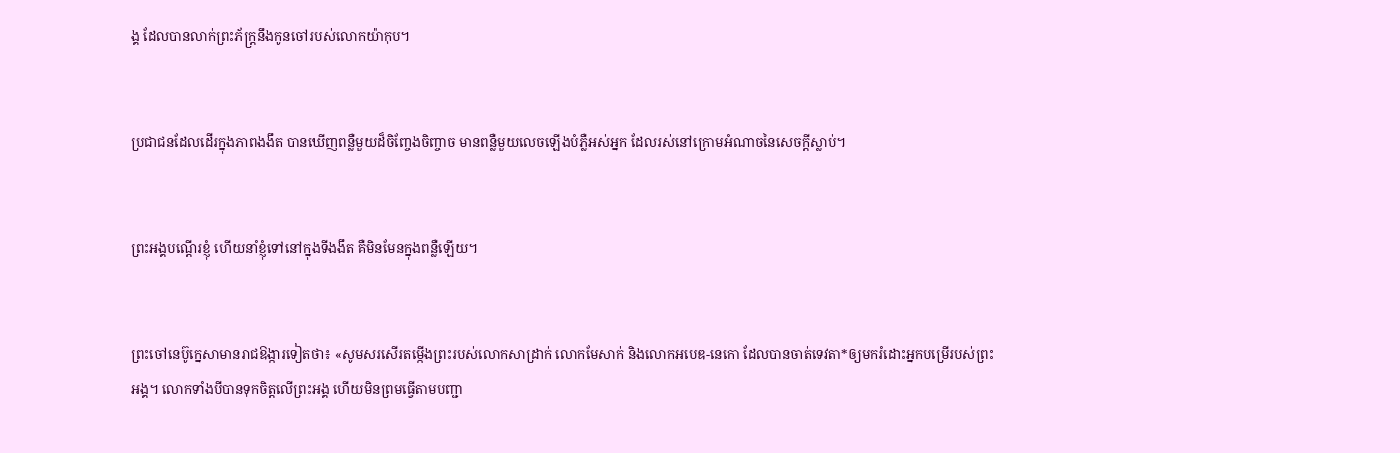ង្គ ដែលបានលាក់ព្រះ‌ភ័ក្ត្រនឹងកូនចៅរបស់លោកយ៉ាកុប។


ប្រជា‌ជនដែលដើរក្នុងភាពងងឹត បានឃើញពន្លឺមួយដ៏ចិញ្ចែង‌ចិញ្ចាច មានពន្លឺមួយលេចឡើងបំភ្លឺអស់អ្នក ដែលរស់នៅក្រោមអំណាចនៃសេចក្ដីស្លាប់។


ព្រះអង្គបណ្ដើរខ្ញុំ ហើយនាំខ្ញុំទៅនៅក្នុងទីងងឹត គឺមិនមែនក្នុងពន្លឺឡើយ។


ព្រះចៅនេប៊ូ‌ក្នេសាមានរាជ‌ឱង្ការទៀតថា៖ «សូមសរសើរតម្កើងព្រះរបស់លោកសាដ្រាក់ លោកមែសាក់ និងលោកអបេឌ-នេកោ ដែលបានចាត់ទេវតា*ឲ្យមករំដោះអ្នកបម្រើរបស់ព្រះអង្គ។ លោកទាំងបីបានទុកចិត្តលើព្រះអង្គ ហើយមិនព្រមធ្វើតាមបញ្ជា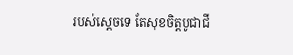របស់ស្ដេចទេ តែសុខចិត្តបូជាជី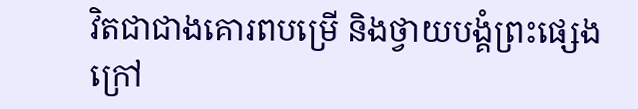វិតជាជាងគោរពបម្រើ និងថ្វាយ‌បង្គំព្រះផ្សេងក្រៅ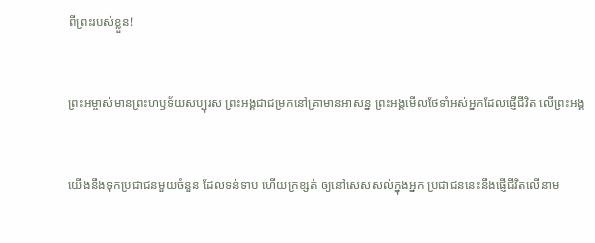ពីព្រះរបស់ខ្លួន!


ព្រះ‌អម្ចាស់មានព្រះ‌ហឫទ័យសប្បុរស ព្រះអង្គជាជម្រកនៅគ្រាមានអាសន្ន ព្រះអង្គមើលថែទាំអស់អ្នកដែលផ្ញើជីវិត លើព្រះអង្គ


យើងនឹងទុកប្រជា‌ជនមួយចំនួន ដែលទន់‌ទាប ហើយក្រ‌ខ្សត់ ឲ្យនៅសេស‌សល់ក្នុងអ្នក ប្រជា‌ជននេះនឹងផ្ញើជីវិតលើនាម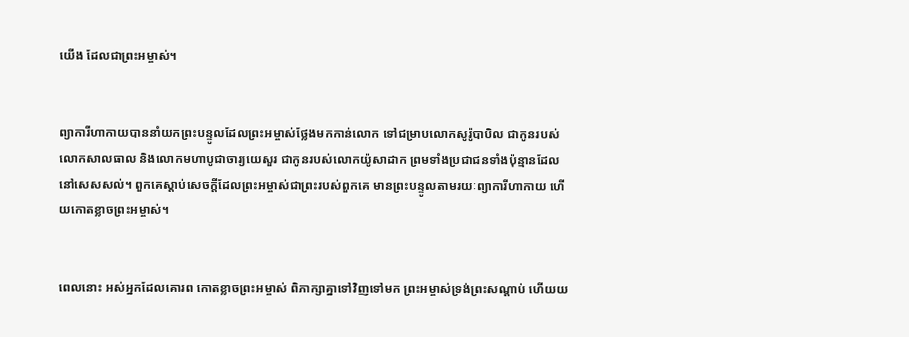យើង ដែលជាព្រះ‌អម្ចាស់។


ព្យាការីហាកាយបាននាំយកព្រះ‌បន្ទូលដែលព្រះ‌អម្ចាស់ថ្លែងមកកាន់លោក ទៅជម្រាបលោកសូរ៉ូ‌បាបិល ជាកូនរបស់លោកសាល‌ធាល និងលោកមហាបូជា‌ចារ្យយេសួរ ជាកូនរបស់លោកយ៉ូសា‌ដាក ព្រមទាំងប្រជា‌ជនទាំងប៉ុន្មានដែលនៅសេស‌សល់។ ពួកគេស្ដាប់សេចក្ដីដែលព្រះ‌អម្ចាស់ជាព្រះរបស់ពួកគេ មានព្រះ‌បន្ទូលតាមរយៈព្យាការីហាកាយ ហើយកោតខ្លាចព្រះ‌អម្ចាស់។


ពេលនោះ អស់អ្នកដែលគោរព កោតខ្លាចព្រះ‌អម្ចាស់ ពិភាក្សាគ្នាទៅវិញទៅមក ព្រះ‌អម្ចាស់ទ្រង់ព្រះ‌សណ្ដាប់ ហើយយ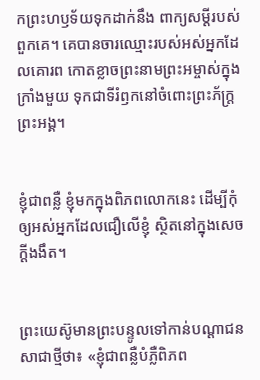កព្រះ‌ហឫទ័យទុកដាក់នឹង ពាក្យសម្ដីរបស់ពួកគេ។ គេបានចារឈ្មោះរបស់អស់អ្នកដែលគោរព កោតខ្លាចព្រះ‌នាមព្រះ‌អម្ចាស់ក្នុងក្រាំងមួយ ទុកជាទីរំឭកនៅចំពោះព្រះ‌ភ័ក្ត្រព្រះអង្គ។


ខ្ញុំជាពន្លឺ ខ្ញុំមកក្នុងពិភពលោកនេះ ដើម្បីកុំឲ្យអស់អ្នកដែលជឿលើខ្ញុំ ស្ថិតនៅក្នុងសេចក្ដីងងឹត។


ព្រះ‌យេស៊ូមានព្រះ‌បន្ទូលទៅកាន់បណ្ដា‌ជនសាជាថ្មីថា៖ «ខ្ញុំជាពន្លឺបំភ្លឺពិភព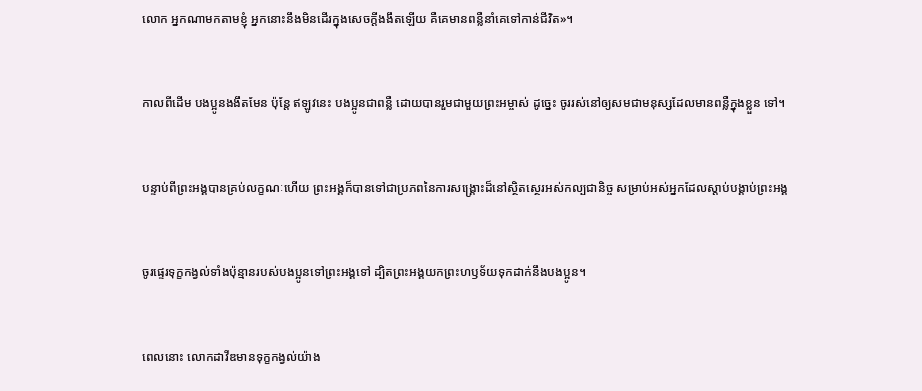លោក អ្នកណាមកតាមខ្ញុំ អ្នកនោះនឹងមិនដើរក្នុងសេចក្ដីងងឹតឡើយ គឺគេមានពន្លឺនាំគេទៅកាន់ជីវិត»។


កាលពីដើម បងប្អូនងងឹតមែន ប៉ុន្តែ ឥឡូវនេះ បងប្អូនជាពន្លឺ ដោយបានរួមជាមួយព្រះ‌អម្ចាស់ ដូច្នេះ ចូររស់នៅឲ្យសមជាមនុស្សដែលមានពន្លឺក្នុងខ្លួន ទៅ។


បន្ទាប់ពីព្រះអង្គបានគ្រប់លក្ខណៈហើយ ព្រះអង្គក៏បានទៅជាប្រភពនៃការសង្គ្រោះដ៏នៅស្ថិត‌ស្ថេរអស់‌កល្បជានិច្ច សម្រាប់អស់អ្នកដែលស្ដាប់បង្គាប់ព្រះអង្គ


ចូរផ្ទេរទុក្ខកង្វល់ទាំងប៉ុន្មានរបស់បងប្អូនទៅព្រះអង្គទៅ ដ្បិតព្រះអង្គយកព្រះ‌ហឫទ័យទុកដាក់នឹងបងប្អូន។


ពេលនោះ លោកដាវីឌមានទុក្ខកង្វល់យ៉ាង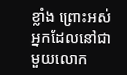ខ្លាំង ព្រោះអស់អ្នកដែលនៅជាមួយលោក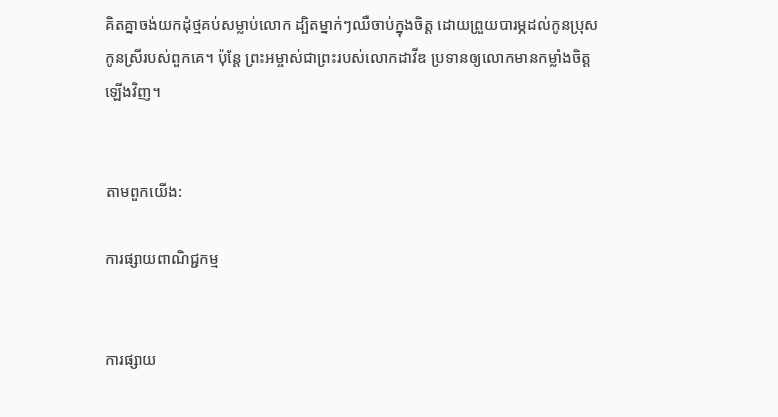គិតគ្នាចង់យកដុំថ្មគប់សម្លាប់លោក ដ្បិតម្នាក់ៗឈឺចាប់ក្នុងចិត្ត ដោយព្រួយបារម្ភដល់កូនប្រុស កូនស្រីរបស់ពួកគេ។ ប៉ុន្តែ ព្រះ‌អម្ចាស់ជាព្រះរបស់លោកដាវីឌ ប្រទានឲ្យលោកមានកម្លាំងចិត្តឡើងវិញ។


តាមពួកយើង:

ការផ្សាយពាណិជ្ជកម្ម


ការផ្សាយ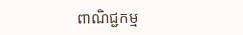ពាណិជ្ជកម្ម